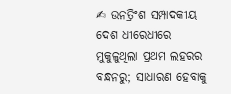✍ ଉନତ୍ରିଂଶ ସମ୍ପାଦକୀୟ
ଦେଶ ଧୀରେଧୀରେ ମୁକୁଳୁଥିଲା ପ୍ରଥମ ଲହରର ବନ୍ଧନରୁ; ସାଧାରଣ ହେବାକୁ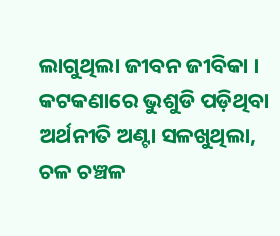ଲାଗୁଥିଲା ଜୀବନ ଜୀବିକା । କଟକଣାରେ ଭୁଶୁଡି ପଡ଼ିଥିବା ଅର୍ଥନୀତି ଅଣ୍ଟା ସଳଖୁଥିଲା, ଚଳ ଚଞ୍ଚଳ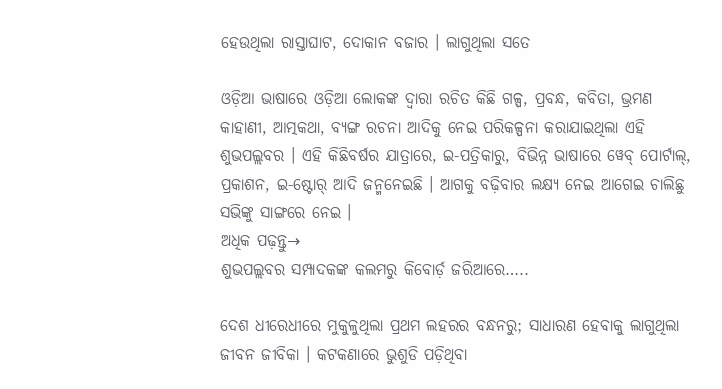ହେଉଥିଲା ରାସ୍ତାଘାଟ, ଦୋକାନ ବଜାର । ଲାଗୁଥିଲା ସତେ

ଓଡ଼ିଆ ଭାଷାରେ ଓଡ଼ିଆ ଲୋକଙ୍କ ଦ୍ୱାରା ରଚିତ କିଛି ଗଳ୍ପ, ପ୍ରବନ୍ଧ, କବିତା, ଭ୍ରମଣ କାହାଣୀ, ଆତ୍ମକଥା, ବ୍ୟଙ୍ଗ ରଚନା ଆଦିକୁ ନେଇ ପରିକଳ୍ପନା କରାଯାଇଥିଲା ଏହି ଶୁଭପଲ୍ଲବର । ଏହି କିଛିବର୍ଷର ଯାତ୍ରାରେ, ଇ-ପତ୍ରିକାରୁ, ବିଭିନ୍ନ ଭାଷାରେ ୱେବ୍ ପୋର୍ଟାଲ୍, ପ୍ରକାଶନ, ଇ-ଷ୍ଟୋର୍ ଆଦି ଜନ୍ମନେଇଛି । ଆଗକୁ ବଢ଼ିବାର ଲକ୍ଷ୍ୟ ନେଇ ଆଗେଇ ଚାଲିଛୁ ସଭିଙ୍କୁ ସାଙ୍ଗରେ ନେଇ ।
ଅଧିକ ପଢ଼ନ୍ତୁ→
ଶୁଭପଲ୍ଲବର ସମ୍ପାଦକଙ୍କ କଲମରୁ କିବୋର୍ଡ଼ ଜରିଆରେ…..

ଦେଶ ଧୀରେଧୀରେ ମୁକୁଳୁଥିଲା ପ୍ରଥମ ଲହରର ବନ୍ଧନରୁ; ସାଧାରଣ ହେବାକୁ ଲାଗୁଥିଲା ଜୀବନ ଜୀବିକା । କଟକଣାରେ ଭୁଶୁଡି ପଡ଼ିଥିବା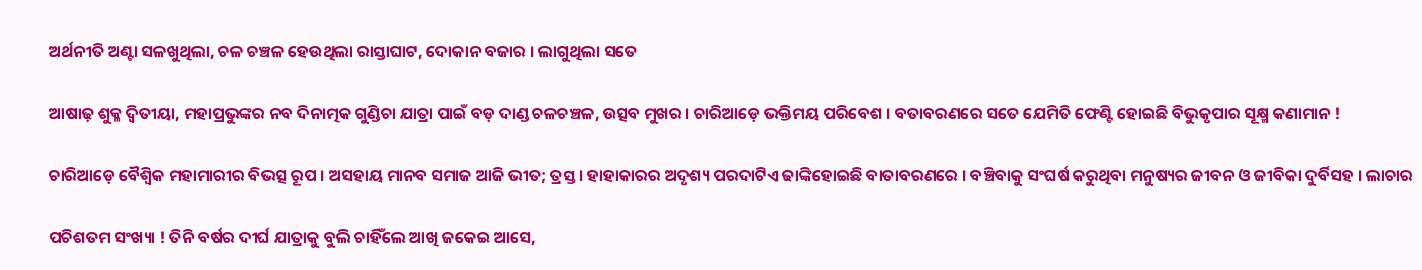ଅର୍ଥନୀତି ଅଣ୍ଟା ସଳଖୁଥିଲା, ଚଳ ଚଞ୍ଚଳ ହେଉଥିଲା ରାସ୍ତାଘାଟ, ଦୋକାନ ବଜାର । ଲାଗୁଥିଲା ସତେ

ଆଷାଢ଼ ଶୁକ୍ଳ ଦ୍ଵିତୀୟା, ମହାପ୍ରଭୁଙ୍କର ନବ ଦିନାତ୍ମକ ଗୁଣ୍ଡିଚା ଯାତ୍ରା ପାଇଁ ବଡ଼ ଦାଣ୍ଡ ଚଳଚଞ୍ଚଳ, ଉତ୍ସବ ମୁଖର । ଚାରିଆଡ଼େ ଭକ୍ତିମୟ ପରିବେଶ । ବତାବରଣରେ ସତେ ଯେମିତି ଫେଣ୍ଟି ହୋଇଛି ବିଭୁକୃପାର ସୂକ୍ଷ୍ମ କଣାମାନ !

ଚାରିଆଡ଼େ ବୈଶ୍ୱିକ ମହାମାରୀର ବିଭତ୍ସ ରୂପ । ଅସହାୟ ମାନବ ସମାଜ ଆଜି ଭୀତ; ତ୍ରସ୍ତ । ହାହାକାରର ଅଦୃଶ୍ୟ ପରଦାଟିଏ ଢାଙ୍କିହୋଇଛି ବାତାବରଣରେ । ବଞ୍ଚିବାକୁ ସଂଘର୍ଷ କରୁଥିବା ମନୁଷ୍ୟର ଜୀବନ ଓ ଜୀବିକା ଦୁର୍ବିସହ । ଲାଚାର

ପଚିଶତମ ସଂଖ୍ୟା ! ତିନି ବର୍ଷର ଦୀର୍ଘ ଯାତ୍ରାକୁ ବୁଲି ଚାହିଁଲେ ଆଖି ଜକେଇ ଆସେ,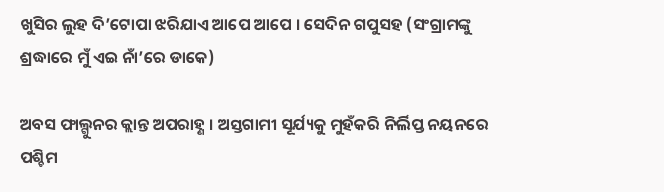ଖୁସିର ଲୁହ ଦି’ଟୋପା ଝରିଯାଏ ଆପେ ଆପେ । ସେଦିନ ଗପୁସହ (ସଂଗ୍ରାମଙ୍କୁ ଶ୍ରଦ୍ଧାରେ ମୁଁ ଏଇ ନାଁ’ରେ ଡାକେ)

ଅବସ ଫାଲ୍ଗୁନର କ୍ଲାନ୍ତ ଅପରାହ୍ଣ । ଅସ୍ତଗାମୀ ସୂର୍ଯ୍ୟକୁ ମୁହଁକରି ନିର୍ଲିପ୍ତ ନୟନରେ ପଶ୍ଚିମ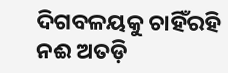ଦିଗବଳୟକୁ ଚାହିଁରହି ନଈ ଅତଡ଼ି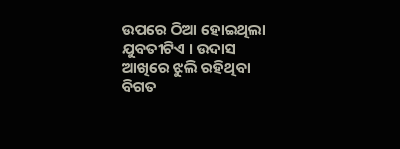ଉପରେ ଠିଆ ହୋଇଥିଲା ଯୁବତୀଟିଏ । ଉଦାସ ଆଖିରେ ଝୁଲି ରହିଥିବା ବିଗତ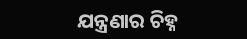ଯନ୍ତ୍ରଣାର ଚିହ୍ନ